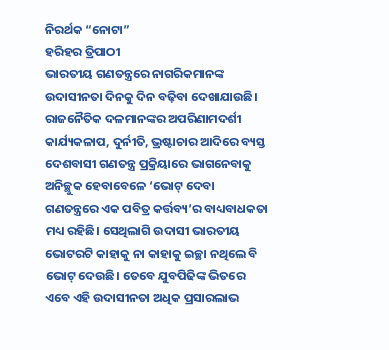ନିରର୍ଥକ “ନୋଟା”
ହରିହର ତ୍ରିପାଠୀ
ଭାରତୀୟ ଗଣତନ୍ତ୍ରରେ ନାଗରିକମାନଙ୍କ ଉଦାସୀନତା ଦିନକୁ ଦିନ ବଢ଼ିବା ଦେଖାଯାଉଛି। ରାଜନୈତିକ ଦଳମାନଙ୍କର ଅପରିଣାମଦର୍ଶୀ କାର୍ଯ୍ୟକଳାପ, ଦୁର୍ନୀତି, ଭ୍ରଷ୍ଟାଚାର ଆଦିରେ ବ୍ୟସ୍ତ ଦେଶବାସୀ ଗଣତନ୍ତ୍ର ପ୍ରକ୍ରିୟାରେ ଭାଗନେବାକୁ ଅନିଚ୍ଛୁକ ହେବାବେଳେ ‘ଭୋଟ୍ ଦେବା ଗଣତନ୍ତ୍ରରେ ଏକ ପବିତ୍ର କର୍ତ୍ତବ୍ୟ’ର ବାଧ୍ୟବାଧକତା ମଧ୍ୟ ରହିଛି। ସେଥିଲାଗି ଉଦାସୀ ଭାରତୀୟ ଭୋଟରଟି କାହାକୁ ନା କାହାକୁ ଇଚ୍ଛା ନଥିଲେ ବି ଭୋଟ୍ ଦେଉଛି। ତେବେ ଯୁବପିଢିଙ୍କ ଭିତରେ ଏବେ ଏହି ଉଦାସୀନତା ଅଧିକ ପ୍ରସାରଲାଭ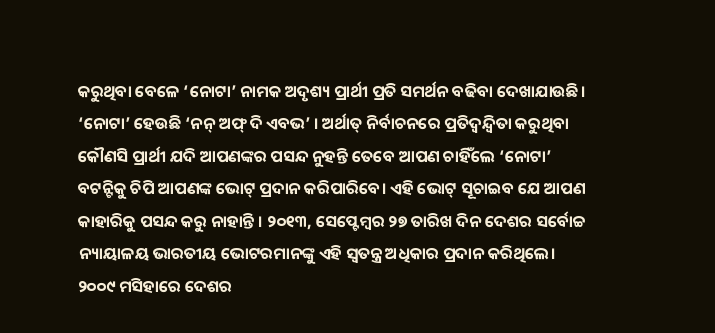କରୁଥିବା ବେଳେ ‘ନୋଟା’ ନାମକ ଅଦୃଶ୍ୟ ପ୍ରାର୍ଥୀ ପ୍ରତି ସମର୍ଥନ ବଢିବା ଦେଖାଯାଉଛି। ‘ନୋଟା’ ହେଉଛି ‘ନନ୍ ଅଫ୍ ଦି ଏବଭ’ । ଅର୍ଥାତ୍ ନିର୍ବାଚନରେ ପ୍ରତିଦ୍ୱନ୍ଦ୍ୱିତା କରୁଥିବା କୌଣସି ପ୍ରାର୍ଥୀ ଯଦି ଆପଣଙ୍କର ପସନ୍ଦ ନୁହନ୍ତି ତେବେ ଆପଣ ଚାହିଁଲେ ‘ନୋଟା’ ବଟନ୍ଟିକୁ ଚିପି ଆପଣଙ୍କ ଭୋଟ୍ ପ୍ରଦାନ କରିପାରିବେ। ଏହି ଭୋଟ୍ ସୂଚାଇବ ଯେ ଆପଣ କାହାରିକୁ ପସନ୍ଦ କରୁ ନାହାନ୍ତି । ୨୦୧୩, ସେପ୍ଟେମ୍ବର ୨୭ ତାରିଖ ଦିନ ଦେଶର ସର୍ବୋଚ୍ଚ ନ୍ୟାୟାଳୟ ଭାରତୀୟ ଭୋଟରମାନଙ୍କୁ ଏହି ସ୍ୱତନ୍ତ୍ର ଅଧିକାର ପ୍ରଦାନ କରିଥିଲେ। ୨୦୦୯ ମସିହାରେ ଦେଶର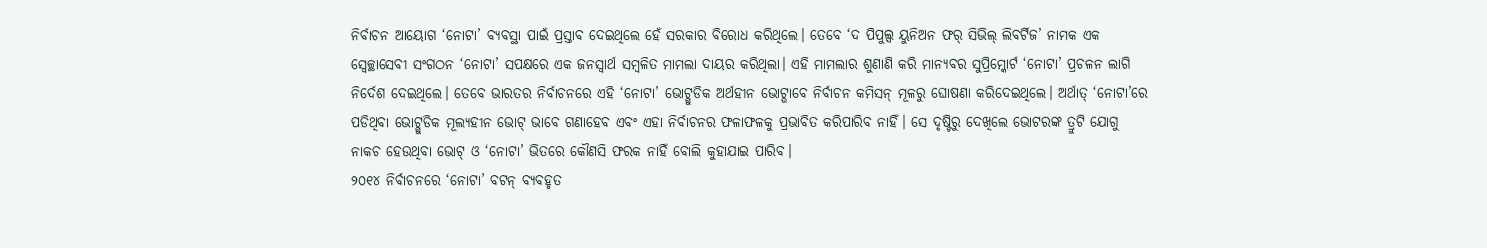ନିର୍ବାଚନ ଆୟୋଗ ‘ନୋଟା’ ବ୍ୟବସ୍ଥା ପାଇଁ ପ୍ରସ୍ତାବ ଦେଇଥିଲେ ହେଁ ସରକାର ବିରୋଧ କରିଥିଲେ। ତେବେ ‘ଦ ପିପୁଲ୍ସ ୟୁନିଅନ ଫର୍ ସିଭିଲ୍ ଲିବର୍ଟିଜ’ ନାମକ ଏକ ସ୍ୱେଚ୍ଛାସେବୀ ସଂଗଠନ ‘ନୋଟା’ ସପକ୍ଷରେ ଏକ ଜନସ୍ୱାର୍ଥ ସମ୍ବଳିତ ମାମଲା ଦାୟର କରିଥିଲା। ଏହି ମାମଲାର ଶୁଣାଣି କରି ମାନ୍ୟବର ସୁପ୍ରିମ୍କୋର୍ଟ ‘ନୋଟା’ ପ୍ରଚଳନ ଲାଗି ନିର୍ଦେଶ ଦେଇଥିଲେ। ତେବେ ଭାରତର ନିର୍ବାଚନରେ ଏହି ‘ନୋଟା’ ଭୋଟ୍ଗୁଡିକ ଅର୍ଥହୀନ ଭୋଟ୍ଭାବେ ନିର୍ବାଚନ କମିସନ୍ ମୂଳରୁ ଘୋଷଣା କରିଦେଇଥିଲେ। ଅର୍ଥାତ୍ ‘ନୋଟା’ରେ ପଡିଥିବା ଭୋଟ୍ଗୁଡିକ ମୂଲ୍ୟହୀନ ଭୋଟ୍ ଭାବେ ଗଣାହେବ ଏବଂ ଏହା ନିର୍ବାଚନର ଫଳାଫଳକୁ ପ୍ରଭାବିତ କରିପାରିବ ନାହିଁ। ସେ ଦୃଷ୍ଟିରୁ ଦେଖିଲେ ଭୋଟରଙ୍କ ତ୍ରୁଟି ଯୋଗୁ ନାକଚ ହେଉଥିବା ଭୋଟ୍ ଓ ‘ନୋଟା’ ଭିତରେ କୌଣସି ଫରକ ନାହିଁ ବୋଲି କୁହାଯାଇ ପାରିବ।
୨୦୧୪ ନିର୍ବାଚନରେ ‘ନୋଟା’ ବଟନ୍ ବ୍ୟବହୃତ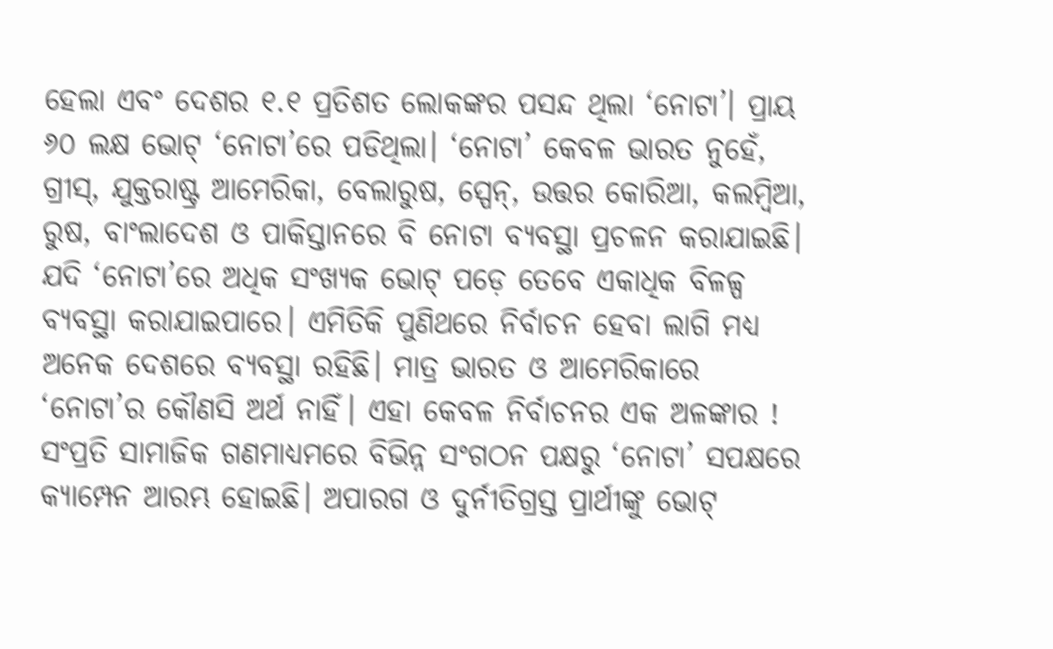ହେଲା ଏବଂ ଦେଶର ୧.୧ ପ୍ରତିଶତ ଲୋକଙ୍କର ପସନ୍ଦ ଥିଲା ‘ନୋଟା’। ପ୍ରାୟ ୬୦ ଲକ୍ଷ ଭୋଟ୍ ‘ନୋଟା’ରେ ପଡିଥିଲା। ‘ନୋଟା’ କେବଳ ଭାରତ ନୁହେଁ, ଗ୍ରୀସ୍, ଯୁକ୍ତରାଷ୍ଟ୍ର ଆମେରିକା, ବେଲାରୁଷ, ସ୍ପେନ୍, ଉତ୍ତର କୋରିଆ, କଲମ୍ବିଆ, ରୁଷ, ବାଂଲାଦେଶ ଓ ପାକିସ୍ତାନରେ ବି ନୋଟା ବ୍ୟବସ୍ଥା ପ୍ରଚଳନ କରାଯାଇଛି। ଯଦି ‘ନୋଟା’ରେ ଅଧିକ ସଂଖ୍ୟକ ଭୋଟ୍ ପଡ଼େ ତେବେ ଏକାଧିକ ବିଳଳ୍ପ ବ୍ୟବସ୍ଥା କରାଯାଇପାରେ। ଏମିତିକି ପୁଣିଥରେ ନିର୍ବାଚନ ହେବା ଲାଗି ମଧ୍ୟ ଅନେକ ଦେଶରେ ବ୍ୟବସ୍ଥା ରହିଛି। ମାତ୍ର ଭାରତ ଓ ଆମେରିକାରେ ‘ନୋଟା’ର କୌଣସି ଅର୍ଥ ନାହିଁ। ଏହା କେବଳ ନିର୍ବାଚନର ଏକ ଅଳଙ୍କାର !
ସଂପ୍ରତି ସାମାଜିକ ଗଣମାଧ୍ୟମରେ ବିଭିନ୍ନ ସଂଗଠନ ପକ୍ଷରୁ ‘ନୋଟା’ ସପକ୍ଷରେ କ୍ୟାମ୍ପେନ ଆରମ୍ଭ ହୋଇଛି। ଅପାରଗ ଓ ଦୁର୍ନୀତିଗ୍ରସ୍ତ ପ୍ରାର୍ଥୀଙ୍କୁ ଭୋଟ୍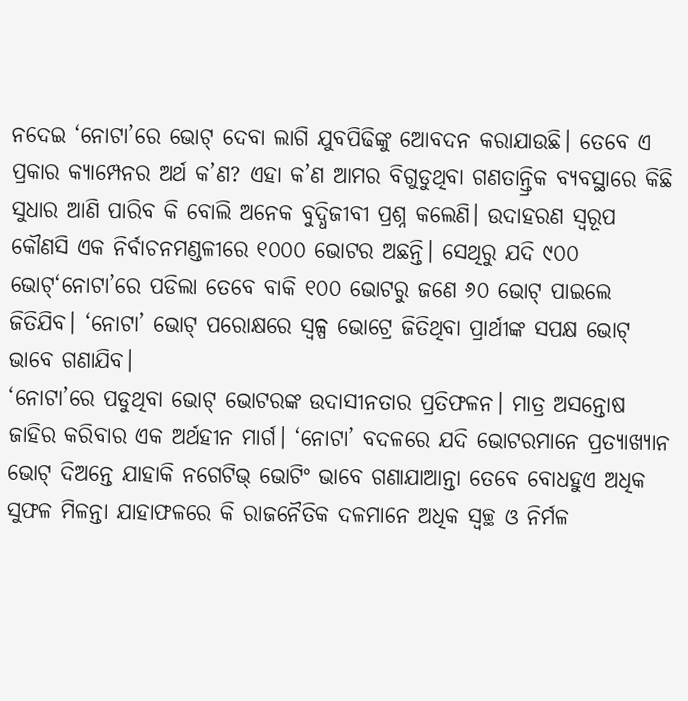ନଦେଇ ‘ନୋଟା’ରେ ଭୋଟ୍ ଦେବା ଲାଗି ଯୁବପିଢିଙ୍କୁ ଆେବଦନ କରାଯାଉଛି। ତେବେ ଏ ପ୍ରକାର କ୍ୟାମ୍ପେନର ଅର୍ଥ କ’ଣ? ଏହା କ’ଣ ଆମର ବିଗୁଡୁଥିବା ଗଣତାନ୍ତ୍ରିକ ବ୍ୟବସ୍ଥାରେ କିଛି ସୁଧାର ଆଣି ପାରିବ କି ବୋଲି ଅନେକ ବୁଦ୍ଧିଜୀବୀ ପ୍ରଶ୍ନ କଲେଣି। ଉଦାହରଣ ସ୍ୱରୂପ କୌଣସି ଏକ ନିର୍ବାଚନମଣ୍ଡଳୀରେ ୧୦୦୦ ଭୋଟର ଅଛନ୍ତି। ସେଥିରୁ ଯଦି ୯୦୦ ଭୋଟ୍‘ନୋଟା’ରେ ପଡିଲା ତେବେ ବାକି ୧୦୦ ଭୋଟରୁ ଜଣେ ୬୦ ଭୋଟ୍ ପାଇଲେ ଜିତିଯିବ। ‘ନୋଟା’ ଭୋଟ୍ ପରୋକ୍ଷରେ ସ୍ୱଳ୍ପ ଭୋଟ୍ରେ ଜିତିଥିବା ପ୍ରାର୍ଥୀଙ୍କ ସପକ୍ଷ ଭୋଟ୍ ଭାବେ ଗଣାଯିବ।
‘ନୋଟା’ରେ ପଡୁଥିବା ଭୋଟ୍ ଭୋଟରଙ୍କ ଉଦାସୀନତାର ପ୍ରତିଫଳନ। ମାତ୍ର ଅସନ୍ତୋଷ ଜାହିର କରିବାର ଏକ ଅର୍ଥହୀନ ମାର୍ଗ। ‘ନୋଟା’ ବଦଳରେ ଯଦି ଭୋଟରମାନେ ପ୍ରତ୍ୟାଖ୍ୟାନ ଭୋଟ୍ ଦିଅନ୍ତେ ଯାହାକି ନଗେଟିଭ୍ ଭୋଟିଂ ଭାବେ ଗଣାଯାଆନ୍ତା ତେବେ ବୋଧହୁଏ ଅଧିକ ସୁଫଳ ମିଳନ୍ତା ଯାହାଫଳରେ କି ରାଜନୈତିକ ଦଳମାନେ ଅଧିକ ସ୍ୱଚ୍ଛ ଓ ନିର୍ମଳ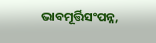ଭାବମୂର୍ତ୍ତିସଂପନ୍ନ,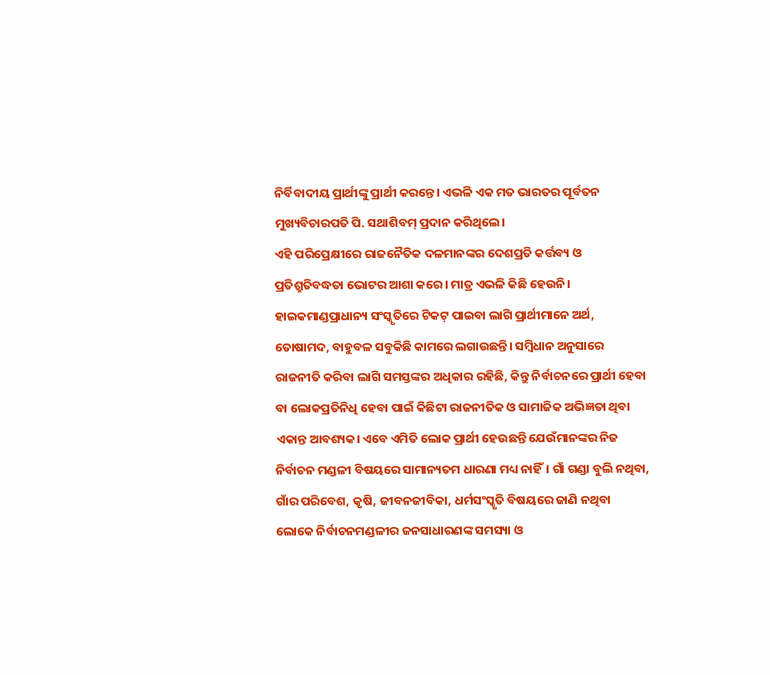ନିର୍ବିବାଦୀୟ ପ୍ରାର୍ଥୀଙ୍କୁ ପ୍ରାର୍ଥୀ କରନ୍ତେ। ଏଭଳି ଏକ ମତ ଭାରତର ପୂର୍ବତନ ମୁଖ୍ୟବିଚାରପତି ପି. ସଥାଶିବମ୍ ପ୍ରଦାନ କରିଥିଲେ ।
ଏହି ପରିପ୍ରେକ୍ଷୀରେ ରାଜନୈତିକ ଦଳମାନଙ୍କର ଦେଶପ୍ରତି କର୍ତ୍ତବ୍ୟ ଓ ପ୍ରତିଶ୍ରୁତିବଦ୍ଧତା ଭୋଟର ଆଶା କରେ। ମାତ୍ର ଏଭଳି କିଛି ହେଉନି। ହାଇକମାଣ୍ଡପ୍ରାଧାନ୍ୟ ସଂସ୍କୃତିରେ ଟିକଟ୍ ପାଇବା ଲାଗି ପ୍ରାର୍ଥୀମାନେ ଅର୍ଥ, ତୋଷାମଦ, ବାହୁବଳ ସବୁକିଛି କାମରେ ଲଗାଉଛନ୍ତି। ସମ୍ବିଧାନ ଅନୁସାରେ ରାଜନୀତି କରିବା ଲାଗି ସମସ୍ତଙ୍କର ଅଧିକାର ରହିଛି, କିନ୍ତୁ ନିର୍ବାଚନରେ ପ୍ରାର୍ଥୀ ହେବା ବା ଲୋକପ୍ରତିନିଧି ହେବା ପାଇଁ କିଛିଟା ରାଜନୀତିକ ଓ ସାମାଜିକ ଅଭିଜ୍ଞତା ଥିବା ଏକାନ୍ତ ଆବଶ୍ୟକ। ଏବେ ଏମିତି ଲୋକ ପ୍ରାର୍ଥୀ ହେଉଛନ୍ତି ଯେଉଁମାନଙ୍କର ନିଜ ନିର୍ବାଚନ ମଣ୍ଡଳୀ ବିଷୟରେ ସାମାନ୍ୟତମ ଧାରଣା ମଧ୍ୟ ନାହିଁ। ଗାଁ ଗଣ୍ଡା ବୁଲି ନଥିବା, ଗାଁର ପରିବେଶ, କୃଷି, ଜୀବନଜୀବିକା, ଧର୍ମସଂସ୍କୃତି ବିଷୟରେ ଜାଣି ନଥିବା ଲୋକେ ନିର୍ବାଚନମଣ୍ଡଳୀର ଜନସାଧାରଣଙ୍କ ସମସ୍ୟା ଓ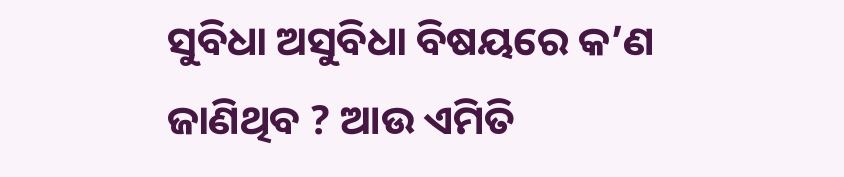ସୁବିଧା ଅସୁବିଧା ବିଷୟରେ କ’ଣ ଜାଣିଥିବ ? ଆଉ ଏମିତି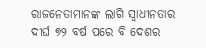ରାଜନେତାମାନଙ୍କ ଲାଗି ସ୍ୱାଧୀନତାର ଦୀର୍ଘ ୭୨ ବର୍ଷ ପରେ ବି ଦେଶର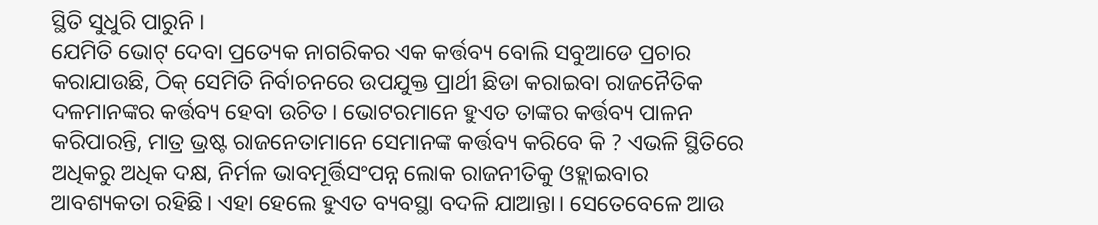ସ୍ଥିତି ସୁଧୁରି ପାରୁନି ।
ଯେମିତି ଭୋଟ୍ ଦେବା ପ୍ରତ୍ୟେକ ନାଗରିକର ଏକ କର୍ତ୍ତବ୍ୟ ବୋଲି ସବୁଆଡେ ପ୍ରଚାର କରାଯାଉଛି, ଠିକ୍ ସେମିତି ନିର୍ବାଚନରେ ଉପଯୁକ୍ତ ପ୍ରାର୍ଥୀ ଛିଡା କରାଇବା ରାଜନୈତିକ ଦଳମାନଙ୍କର କର୍ତ୍ତବ୍ୟ ହେବା ଉଚିତ। ଭୋଟରମାନେ ହୁଏତ ତାଙ୍କର କର୍ତ୍ତବ୍ୟ ପାଳନ କରିପାରନ୍ତି, ମାତ୍ର ଭ୍ରଷ୍ଟ ରାଜନେତାମାନେ ସେମାନଙ୍କ କର୍ତ୍ତବ୍ୟ କରିବେ କି ? ଏଭଳି ସ୍ଥିତିରେ ଅଧିକରୁ ଅଧିକ ଦକ୍ଷ, ନିର୍ମଳ ଭାବମୂର୍ତ୍ତିସଂପନ୍ନ ଲୋକ ରାଜନୀତିକୁ ଓହ୍ଲାଇବାର ଆବଶ୍ୟକତା ରହିଛି। ଏହା ହେଲେ ହୁଏତ ବ୍ୟବସ୍ଥା ବଦଳି ଯାଆନ୍ତା। ସେତେବେଳେ ଆଉ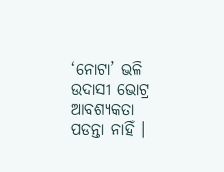‘ନୋଟା’ ଭଳି ଉଦାସୀ ଭୋଟ୍ର ଆବଶ୍ୟକତା ପଡନ୍ତା ନାହିଁ ।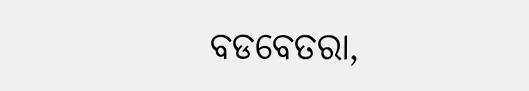ବଡବେତରା,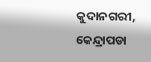କୁଦାନଗରୀ, କେନ୍ଦ୍ରାପଡା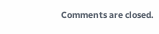Comments are closed.